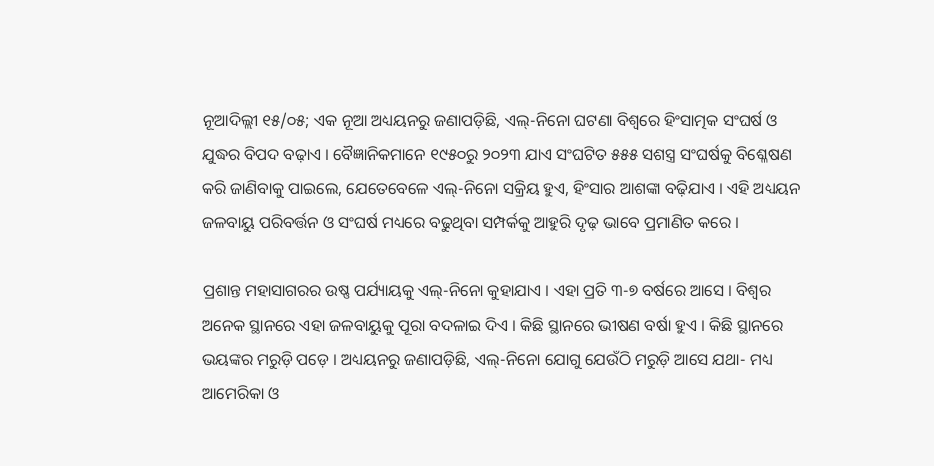ନୂଆଦିଲ୍ଲୀ ୧୫/୦୫; ଏକ ନୂଆ ଅଧ୍ୟୟନରୁ ଜଣାପଡ଼ିଛି, ଏଲ୍-ନିନୋ ଘଟଣା ବିଶ୍ୱରେ ହିଂସାତ୍ମକ ସଂଘର୍ଷ ଓ ଯୁଦ୍ଧର ବିପଦ ବଢ଼ାଏ । ବୈଜ୍ଞାନିକମାନେ ୧୯୫୦ରୁ ୨୦୨୩ ଯାଏ ସଂଘଟିତ ୫୫୫ ସଶସ୍ତ୍ର ସଂଘର୍ଷକୁ ବିଶ୍ଳେଷଣ କରି ଜାଣିବାକୁ ପାଇଲେ, ଯେତେବେଳେ ଏଲ୍-ନିନୋ ସକ୍ରିୟ ହୁଏ, ହିଂସାର ଆଶଙ୍କା ବଢ଼ିଯାଏ । ଏହି ଅଧ୍ୟୟନ ଜଳବାୟୁ ପରିବର୍ତ୍ତନ ଓ ସଂଘର୍ଷ ମଧ୍ୟରେ ବଢୁଥିବା ସମ୍ପର୍କକୁ ଆହୁରି ଦୃଢ଼ ଭାବେ ପ୍ରମାଣିତ କରେ ।

ପ୍ରଶାନ୍ତ ମହାସାଗରର ଉଷ୍ଣ ପର୍ଯ୍ୟାୟକୁ ଏଲ୍-ନିନୋ କୁହାଯାଏ । ଏହା ପ୍ରତି ୩-୭ ବର୍ଷରେ ଆସେ । ବିଶ୍ୱର ଅନେକ ସ୍ଥାନରେ ଏହା ଜଳବାୟୁକୁ ପୂରା ବଦଳାଇ ଦିଏ । କିଛି ସ୍ଥାନରେ ଭୀଷଣ ବର୍ଷା ହୁଏ । କିଛି ସ୍ଥାନରେ ଭୟଙ୍କର ମରୁଡ଼ି ପଡ଼େ । ଅଧ୍ୟୟନରୁ ଜଣାପଡ଼ିଛି, ଏଲ୍-ନିନୋ ଯୋଗୁ ଯେଉଁଠି ମରୁଡ଼ି ଆସେ ଯଥା- ମଧ୍ୟ ଆମେରିକା ଓ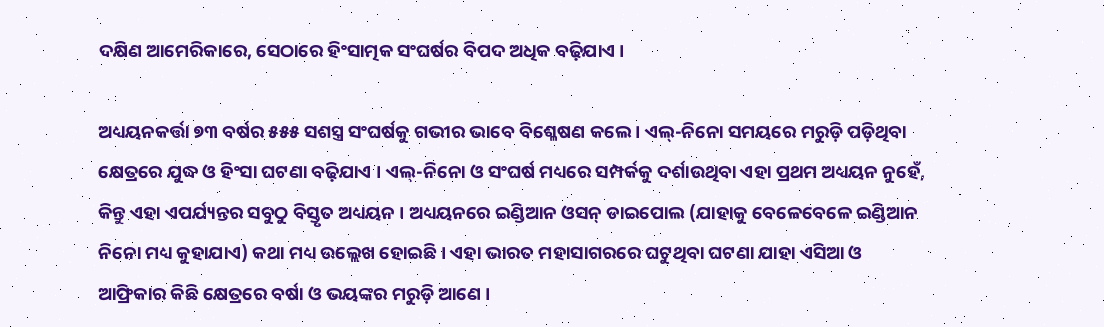ଦକ୍ଷିଣ ଆମେରିକାରେ, ସେଠାରେ ହିଂସାତ୍ମକ ସଂଘର୍ଷର ବିପଦ ଅଧିକ ବଢ଼ିଯାଏ ।

ଅଧ୍ୟୟନକର୍ତ୍ତା ୭୩ ବର୍ଷର ୫୫୫ ସଶସ୍ତ୍ର ସଂଘର୍ଷକୁ ଗଭୀର ଭାବେ ବିଶ୍ଳେଷଣ କଲେ । ଏଲ୍-ନିନୋ ସମୟରେ ମରୁଡ଼ି ପଡ଼ିଥିବା କ୍ଷେତ୍ରରେ ଯୁଦ୍ଧ ଓ ହିଂସା ଘଟଣା ବଢ଼ିଯାଏ । ଏଲ୍-ନିନୋ ଓ ସଂଘର୍ଷ ମଧ୍ୟରେ ସମ୍ପର୍କକୁ ଦର୍ଶାଉଥିବା ଏହା ପ୍ରଥମ ଅଧ୍ୟୟନ ନୁହେଁ, କିନ୍ତୁ ଏହା ଏପର୍ଯ୍ୟନ୍ତର ସବୁଠୁ ବିସ୍ତୃତ ଅଧ୍ୟୟନ । ଅଧ୍ୟୟନରେ ଇଣ୍ଡିଆନ ଓସନ୍ ଡାଇପୋଲ (ଯାହାକୁ ବେଳେବେଳେ ଇଣ୍ଡିଆନ ନିନୋ ମଧ୍ୟ କୁହାଯାଏ) କଥା ମଧ୍ୟ ଉଲ୍ଲେଖ ହୋଇଛି । ଏହା ଭାରତ ମହାସାଗରରେ ଘଟୁଥିବା ଘଟଣା ଯାହା ଏସିଆ ଓ ଆଫ୍ରିକାର କିଛି କ୍ଷେତ୍ରରେ ବର୍ଷା ଓ ଭୟଙ୍କର ମରୁଡ଼ି ଆଣେ ।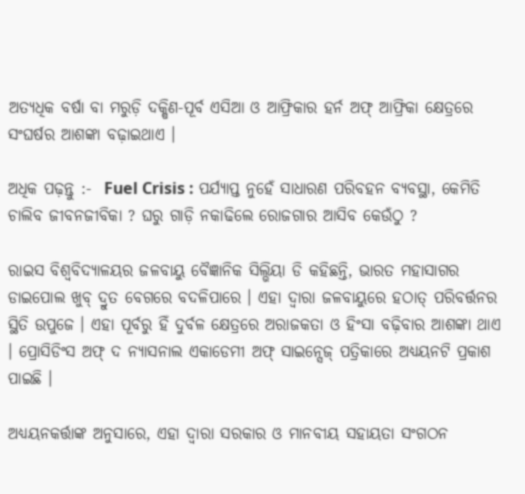ଅତ୍ୟଧିକ ବର୍ଷା ବା ମରୁଡ଼ି ଦକ୍ଷିଣ-ପୂର୍ବ ଏସିଆ ଓ ଆଫ୍ରିକାର ହର୍ନ ଅଫ୍ ଆଫ୍ରିକା କ୍ଷେତ୍ରରେ ସଂଘର୍ଷର ଆଶଙ୍କା ବଢ଼ାଇଥାଏ ।

ଅଧିକ ପଢ଼ନ୍ତୁ :-  Fuel Crisis : ପର୍ଯ୍ୟାପ୍ତ ନୁହେଁ ସାଧାରଣ ପରିବହନ ବ୍ୟବସ୍ଥା, କେମିତି ଚାଲିବ ଜୀବନଜୀବିକା ? ଘରୁ ଗାଡ଼ି ନକାଢିଲେ ରୋଜଗାର ଆସିବ କେଉଁଠୁ ?

ରାଇସ ବିଶ୍ୱବିଦ୍ୟାଳୟର ଜଳବାୟୁ ବୈଜ୍ଞାନିକ ସିଲ୍ଭିୟା ଡି କହିଛନ୍ତି, ଭାରତ ମହାସାଗର ଡାଇପୋଲ ଖୁବ୍ ଦ୍ରୁତ ବେଗରେ ବଦଳିପାରେ । ଏହା ଦ୍ୱାରା ଜଳବାୟୁରେ ହଠାତ୍ ପରିବର୍ତ୍ତନର ସ୍ଥିତି ଉପୁଜେ । ଏହା ପୂର୍ବରୁ ହିଁ ଦୁର୍ବଳ କ୍ଷେତ୍ରରେ ଅରାଜକତା ଓ ହିଂସା ବଢ଼ିବାର ଆଶଙ୍କା ଥାଏ । ପ୍ରୋସିଡିଂସ ଅଫ୍ ଦ ନ୍ୟାସନାଲ ଏକାଡେମୀ ଅଫ୍ ସାଇନ୍ସେଜ୍ ପତ୍ରିକାରେ ଅଧ୍ୟୟନଟି ପ୍ରକାଶ ପାଇଛି ।

ଅଧ୍ୟୟନକର୍ତ୍ତାଙ୍କ ଅନୁସାରେ, ଏହା ଦ୍ୱାରା ସରକାର ଓ ମାନବୀୟ ସହାୟତା ସଂଗଠନ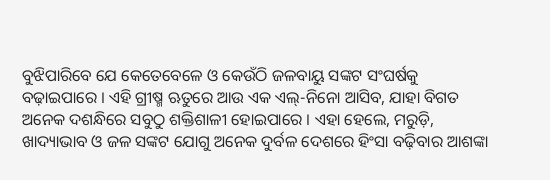ବୁଝିପାରିବେ ଯେ କେତେବେଳେ ଓ କେଉଁଠି ଜଳବାୟୁ ସଙ୍କଟ ସଂଘର୍ଷକୁ ବଢ଼ାଇପାରେ । ଏହି ଗ୍ରୀଷ୍ମ ଋତୁରେ ଆଉ ଏକ ଏଲ୍-ନିନୋ ଆସିବ, ଯାହା ବିଗତ ଅନେକ ଦଶନ୍ଧିରେ ସବୁଠୁ ଶକ୍ତିଶାଳୀ ହୋଇପାରେ । ଏହା ହେଲେ, ମରୁଡ଼ି, ଖାଦ୍ୟାଭାବ ଓ ଜଳ ସଙ୍କଟ ଯୋଗୁ ଅନେକ ଦୁର୍ବଳ ଦେଶରେ ହିଂସା ବଢ଼ିବାର ଆଶଙ୍କା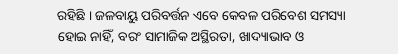ରହିଛି । ଜଳବାୟୁ ପରିବର୍ତ୍ତନ ଏବେ କେବଳ ପରିବେଶ ସମସ୍ୟା ହୋଇ ନାହିଁ, ବରଂ ସାମାଜିକ ଅସ୍ଥିରତା, ଖାଦ୍ୟାଭାବ ଓ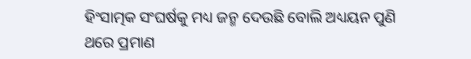ହିଂସାତ୍ମକ ସଂଘର୍ଷକୁ ମଧ୍ୟ ଜନ୍ମ ଦେଉଛି ବୋଲି ଅଧ୍ୟୟନ ପୁଣି ଥରେ ପ୍ରମାଣ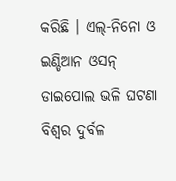କରିଛି । ଏଲ୍-ନିନୋ ଓ ଇଣ୍ଡିଆନ ଓସନ୍ ଡାଇପୋଲ ଭଳି ଘଟଣା ବିଶ୍ୱର ଦୁର୍ବଳ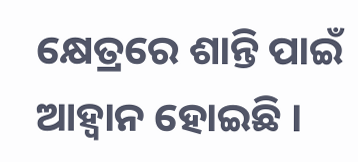କ୍ଷେତ୍ରରେ ଶାନ୍ତି ପାଇଁ ଆହ୍ୱାନ ହୋଇଛି ।